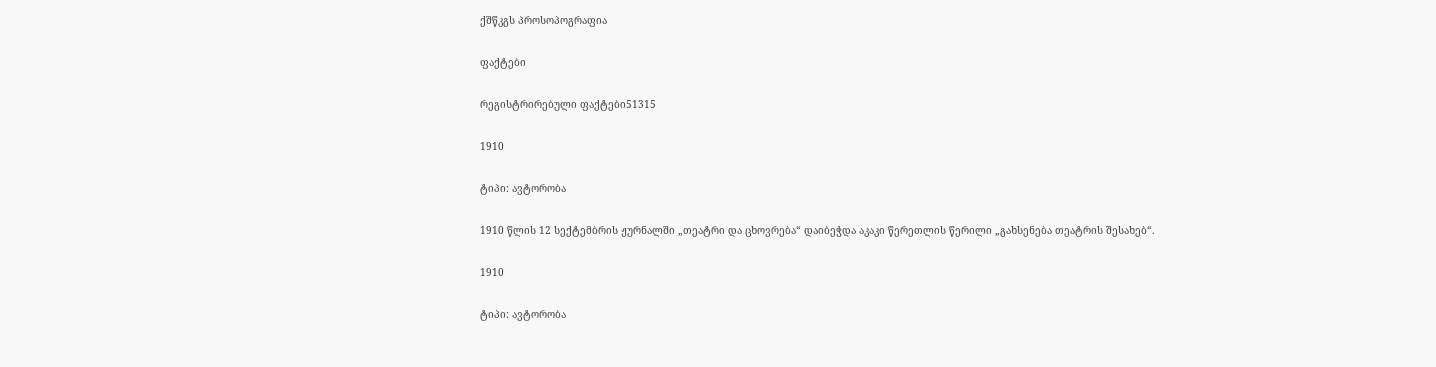ქშწკგს პროსოპოგრაფია

ფაქტები

რეგისტრირებული ფაქტები51315

1910

ტიპი: ავტორობა

1910 წლის 12 სექტემბრის ჟურნალში „თეატრი და ცხოვრება“ დაიბეჭდა აკაკი წერეთლის წერილი „გახსენება თეატრის შესახებ“.

1910

ტიპი: ავტორობა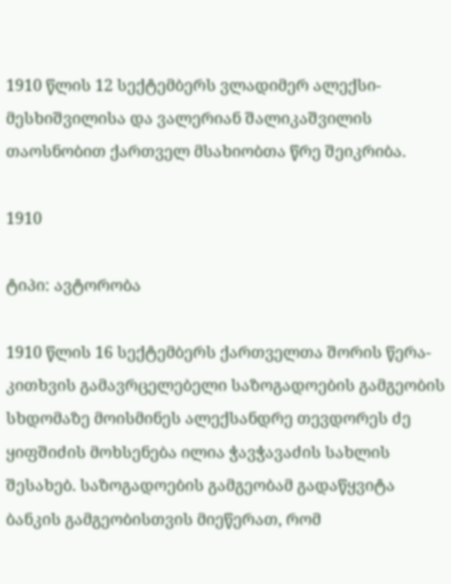1910 წლის 12 სექტემბერს ვლადიმერ ალექსი-მესხიშვილისა და ვალერიან შალიკაშვილის თაოსნობით ქართველ მსახიობთა წრე შეიკრიბა.

1910

ტიპი: ავტორობა

1910 წლის 16 სექტემბერს ქართველთა შორის წერა-კითხვის გამავრცელებელი საზოგადოების გამგეობის სხდომაზე მოისმინეს ალექსანდრე თევდორეს ძე ყიფშიძის მოხსენება ილია ჭავჭავაძის სახლის შესახებ. საზოგადოების გამგეობამ გადაწყვიტა ბანკის გამგეობისთვის მიეწერათ, რომ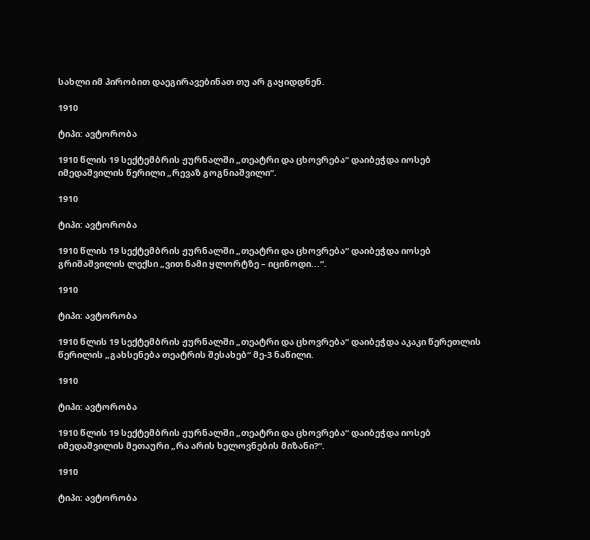სახლი იმ პირობით დაეგირავებინათ თუ არ გაყიდდნენ.

1910

ტიპი: ავტორობა

1910 წლის 19 სექტემბრის ჟურნალში „თეატრი და ცხოვრება“ დაიბეჭდა იოსებ იმედაშვილის წერილი „რევაზ გოგნიაშვილი“.

1910

ტიპი: ავტორობა

1910 წლის 19 სექტემბრის ჟურნალში „თეატრი და ცხოვრება“ დაიბეჭდა იოსებ გრიშაშვილის ლექსი „ვით ნამი ყლორტზე – იცინოდი...“.

1910

ტიპი: ავტორობა

1910 წლის 19 სექტემბრის ჟურნალში „თეატრი და ცხოვრება“ დაიბეჭდა აკაკი წერეთლის წერილის „გახსენება თეატრის შესახებ“ მე-3 ნაწილი.

1910

ტიპი: ავტორობა

1910 წლის 19 სექტემბრის ჟურნალში „თეატრი და ცხოვრება“ დაიბეჭდა იოსებ იმედაშვილის მეთაური „რა არის ხელოვნების მიზანი?“.

1910

ტიპი: ავტორობა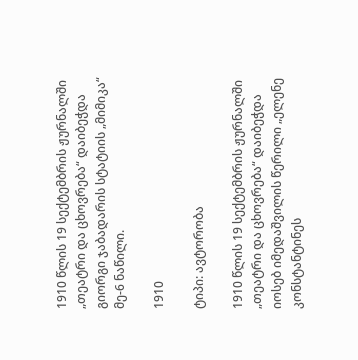1910 წლის 19 სექტემბრის ჟურნალში „თეატრი და ცხოვრება“ დაიბეჭდა გიორგი ჯაბადარის სტატიის „მიმიკა“ მე-6 ნაწილი.

1910

ტიპი: ავტორობა

1910 წლის 19 სექტემბრის ჟურნალში „თეატრი და ცხოვრება“ დაიბეჭდა იოსებ იმედაშვილის წერილი „ელენე კონსტანტინეს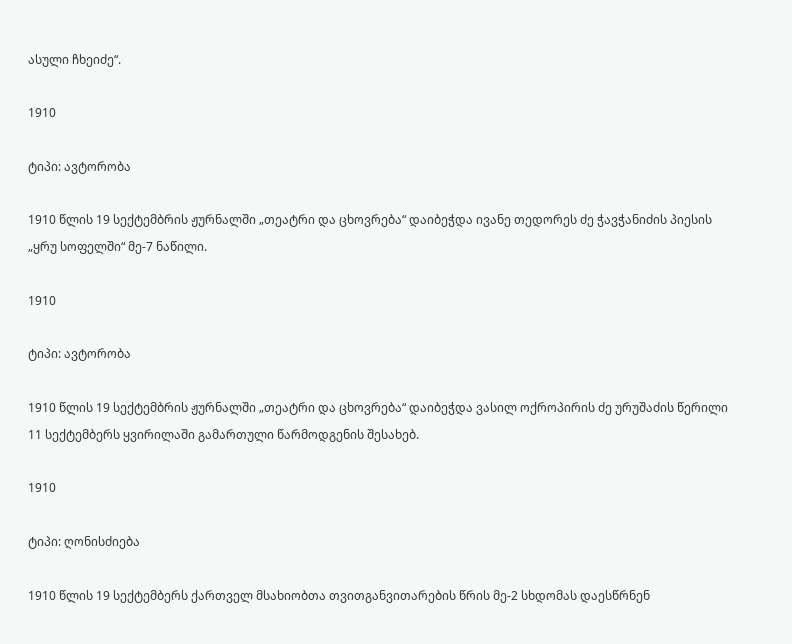ასული ჩხეიძე“.

1910

ტიპი: ავტორობა

1910 წლის 19 სექტემბრის ჟურნალში „თეატრი და ცხოვრება“ დაიბეჭდა ივანე თედორეს ძე ჭავჭანიძის პიესის „ყრუ სოფელში“ მე-7 ნაწილი.

1910

ტიპი: ავტორობა

1910 წლის 19 სექტემბრის ჟურნალში „თეატრი და ცხოვრება“ დაიბეჭდა ვასილ ოქროპირის ძე ურუშაძის წერილი 11 სექტემბერს ყვირილაში გამართული წარმოდგენის შესახებ.

1910

ტიპი: ღონისძიება

1910 წლის 19 სექტემბერს ქართველ მსახიობთა თვითგანვითარების წრის მე-2 სხდომას დაესწრნენ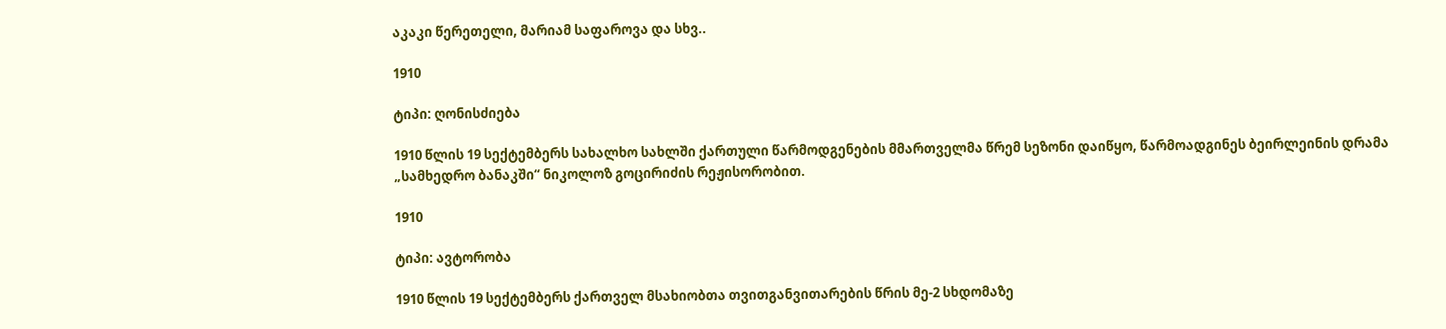აკაკი წერეთელი, მარიამ საფაროვა და სხვ..

1910

ტიპი: ღონისძიება

1910 წლის 19 სექტემბერს სახალხო სახლში ქართული წარმოდგენების მმართველმა წრემ სეზონი დაიწყო, წარმოადგინეს ბეირლეინის დრამა „სამხედრო ბანაკში“ ნიკოლოზ გოცირიძის რეჟისორობით.

1910

ტიპი: ავტორობა

1910 წლის 19 სექტემბერს ქართველ მსახიობთა თვითგანვითარების წრის მე-2 სხდომაზე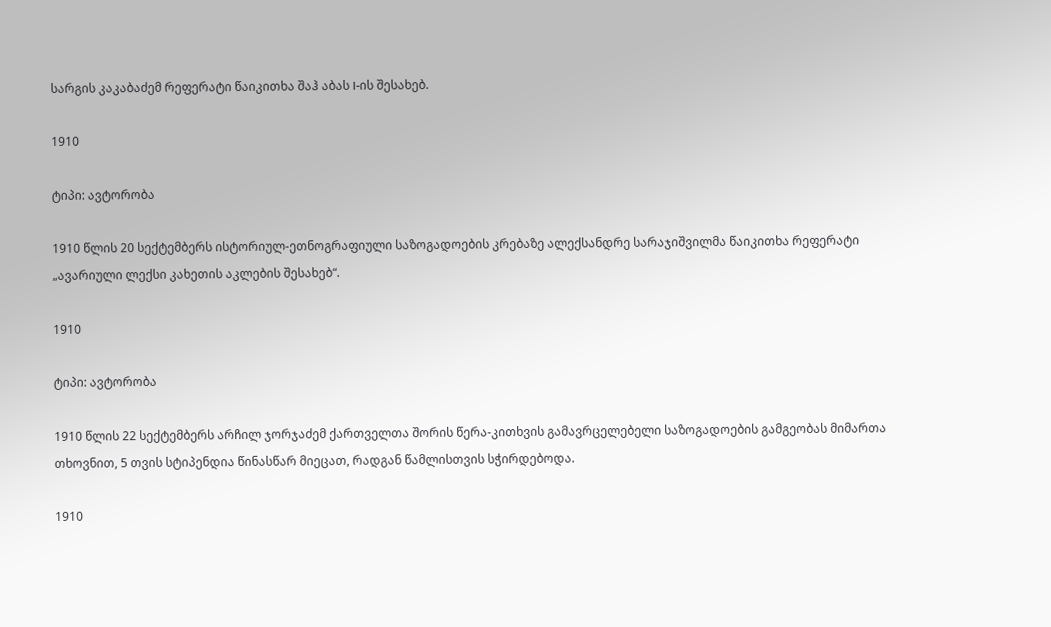სარგის კაკაბაძემ რეფერატი წაიკითხა შაჰ აბას I-ის შესახებ.

1910

ტიპი: ავტორობა

1910 წლის 20 სექტემბერს ისტორიულ-ეთნოგრაფიული საზოგადოების კრებაზე ალექსანდრე სარაჯიშვილმა წაიკითხა რეფერატი „ავარიული ლექსი კახეთის აკლების შესახებ“.

1910

ტიპი: ავტორობა

1910 წლის 22 სექტემბერს არჩილ ჯორჯაძემ ქართველთა შორის წერა-კითხვის გამავრცელებელი საზოგადოების გამგეობას მიმართა თხოვნით, 5 თვის სტიპენდია წინასწარ მიეცათ, რადგან წამლისთვის სჭირდებოდა.

1910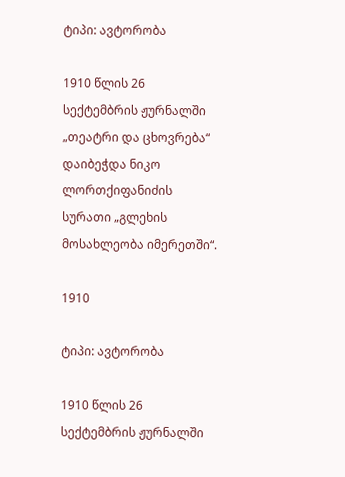ტიპი: ავტორობა

1910 წლის 26 სექტემბრის ჟურნალში „თეატრი და ცხოვრება“ დაიბეჭდა ნიკო ლორთქიფანიძის სურათი „გლეხის მოსახლეობა იმერეთში“.

1910

ტიპი: ავტორობა

1910 წლის 26 სექტემბრის ჟურნალში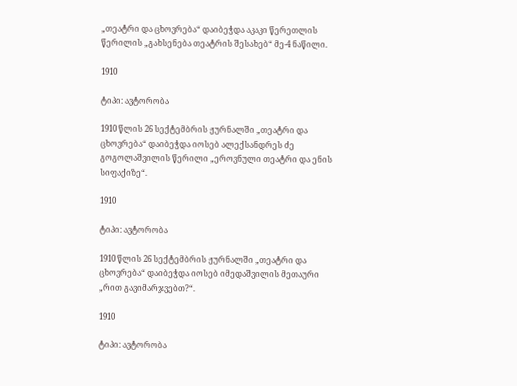„თეატრი და ცხოვრება“ დაიბეჭდა აკაკი წერეთლის წერილის „გახსენება თეატრის შესახებ“ მე-4 ნაწილი.

1910

ტიპი: ავტორობა

1910 წლის 26 სექტემბრის ჟურნალში „თეატრი და ცხოვრება“ დაიბეჭდა იოსებ ალექსანდრეს ძე გოგოლაშვილის წერილი „ეროვნული თეატრი და ენის სიფაქიზე“.

1910

ტიპი: ავტორობა

1910 წლის 26 სექტემბრის ჟურნალში „თეატრი და ცხოვრება“ დაიბეჭდა იოსებ იმედაშვილის მეთაური „რით გავიმარჯვებთ?“.

1910

ტიპი: ავტორობა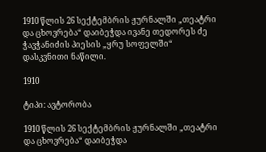1910 წლის 26 სექტემბრის ჟურნალში „თეატრი და ცხოვრება“ დაიბეჭდა ივანე თედორეს ძე ჭავჭანიძის პიესის „ყრუ სოფელში“ დასკვნითი ნაწილი.

1910

ტიპი: ავტორობა

1910 წლის 26 სექტემბრის ჟურნალში „თეატრი და ცხოვრება“ დაიბეჭდა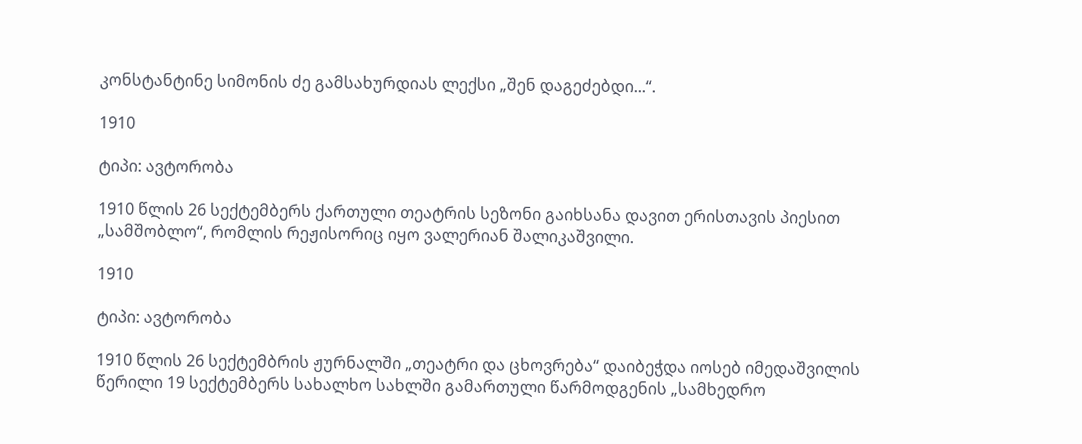კონსტანტინე სიმონის ძე გამსახურდიას ლექსი „შენ დაგეძებდი...“.

1910

ტიპი: ავტორობა

1910 წლის 26 სექტემბერს ქართული თეატრის სეზონი გაიხსანა დავით ერისთავის პიესით „სამშობლო“, რომლის რეჟისორიც იყო ვალერიან შალიკაშვილი.

1910

ტიპი: ავტორობა

1910 წლის 26 სექტემბრის ჟურნალში „თეატრი და ცხოვრება“ დაიბეჭდა იოსებ იმედაშვილის წერილი 19 სექტემბერს სახალხო სახლში გამართული წარმოდგენის „სამხედრო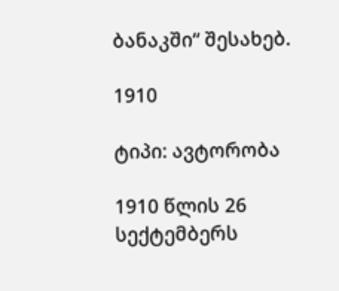ბანაკში“ შესახებ.

1910

ტიპი: ავტორობა

1910 წლის 26 სექტემბერს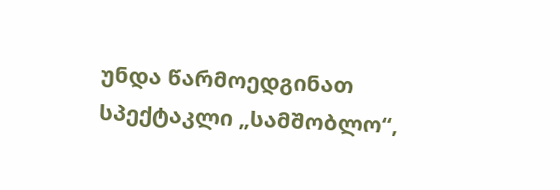უნდა წარმოედგინათ სპექტაკლი „სამშობლო“,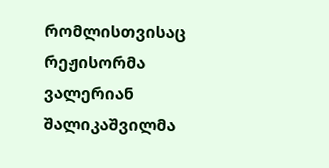რომლისთვისაც რეჟისორმა ვალერიან შალიკაშვილმა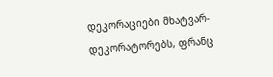დეკორაციები მხატვარ-დეკორატორებს, ფრანც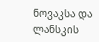ნოვაკსა და ლანსკის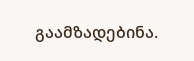გაამზადებინა.